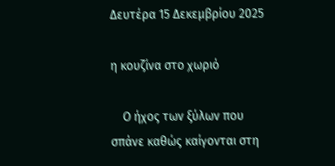Δευτέρα 15 Δεκεμβρίου 2025

η κουζίνα στο χωριό

    Ο ήχος των ξύλων που σπάνε καθώς καίγονται στη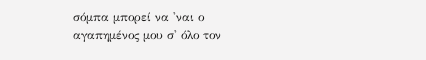σόμπα μπορεί να 'ναι ο αγαπημένος μου σ' όλο τον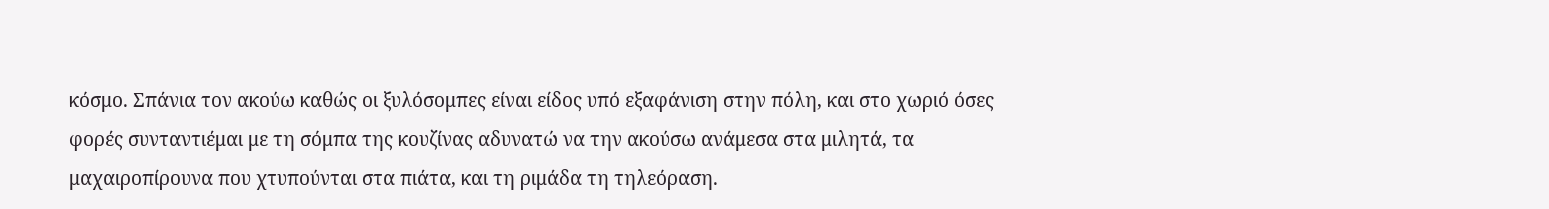κόσμο. Σπάνια τον ακούω καθώς οι ξυλόσομπες είναι είδος υπό εξαφάνιση στην πόλη, και στο χωριό όσες φορές συνταντιέμαι με τη σόμπα της κουζίνας αδυνατώ να την ακούσω ανάμεσα στα μιλητά, τα μαχαιροπίρουνα που χτυπούνται στα πιάτα, και τη ριμάδα τη τηλεόραση.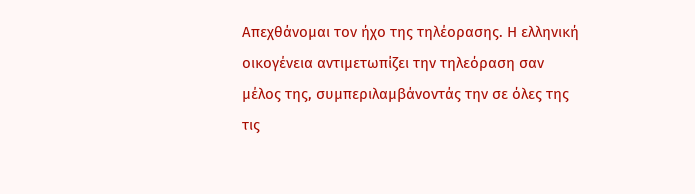Απεχθάνομαι τον ήχο της τηλέορασης. Η ελληνική οικογένεια αντιμετωπίζει την τηλεόραση σαν μέλος της, συμπεριλαμβάνοντάς την σε όλες της τις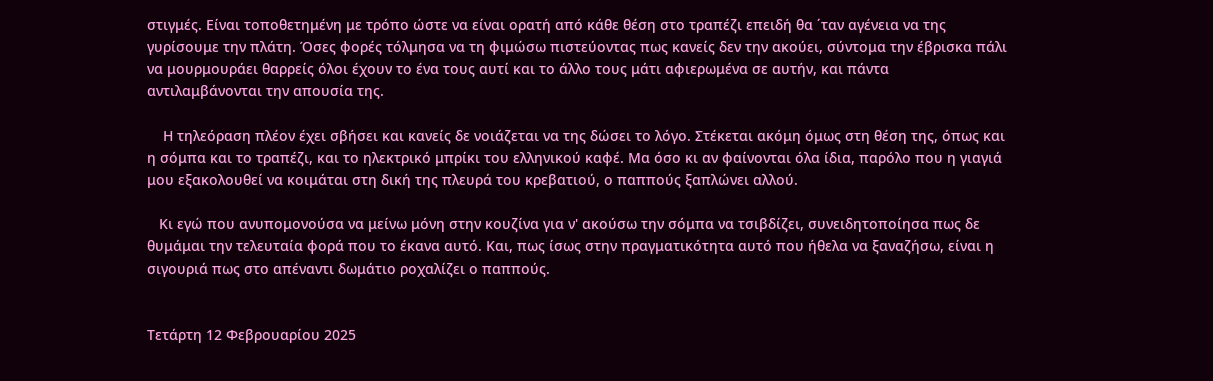στιγμές. Είναι τοποθετημένη με τρόπο ώστε να είναι ορατή από κάθε θέση στο τραπέζι επειδή θα ΄ταν αγένεια να της γυρίσουμε την πλάτη. Όσες φορές τόλμησα να τη φιμώσω πιστεύοντας πως κανείς δεν την ακούει, σύντομα την έβρισκα πάλι να μουρμουράει θαρρείς όλοι έχουν το ένα τους αυτί και το άλλο τους μάτι αφιερωμένα σε αυτήν, και πάντα αντιλαμβάνονται την απουσία της.

    Η τηλεόραση πλέον έχει σβήσει και κανείς δε νοιάζεται να της δώσει το λόγο. Στέκεται ακόμη όμως στη θέση της, όπως και η σόμπα και το τραπέζι, και το ηλεκτρικό μπρίκι του ελληνικού καφέ. Μα όσο κι αν φαίνονται όλα ίδια, παρόλο που η γιαγιά μου εξακολουθεί να κοιμάται στη δική της πλευρά του κρεβατιού, ο παππούς ξαπλώνει αλλού.

   Κι εγώ που ανυπομονούσα να μείνω μόνη στην κουζίνα για ν' ακούσω την σόμπα να τσιβδίζει, συνειδητοποίησα πως δε θυμάμαι την τελευταία φορά που το έκανα αυτό. Και, πως ίσως στην πραγματικότητα αυτό που ήθελα να ξαναζήσω, είναι η σιγουριά πως στο απέναντι δωμάτιο ροχαλίζει ο παππούς.


Τετάρτη 12 Φεβρουαρίου 2025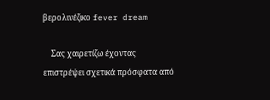βερολινέζικο fever dream

    Σας χαιρετίζω έχοντας επιστρέψει σχετικά πρόσφατα από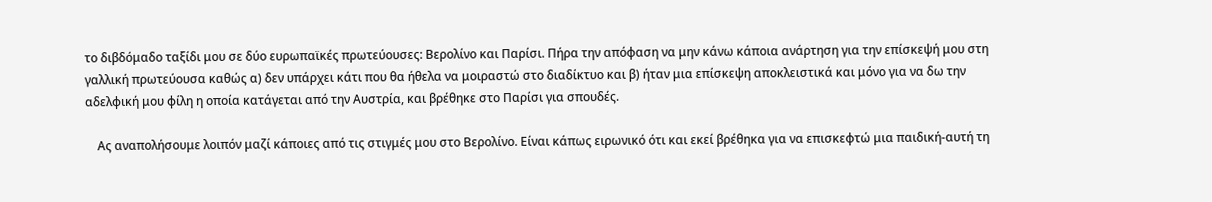το διβδόμαδο ταξίδι μου σε δύο ευρωπαϊκές πρωτεύουσες: Βερολίνο και Παρίσι. Πήρα την απόφαση να μην κάνω κάποια ανάρτηση για την επίσκεψή μου στη γαλλική πρωτεύουσα καθώς α) δεν υπάρχει κάτι που θα ήθελα να μοιραστώ στο διαδίκτυο και β) ήταν μια επίσκεψη αποκλειστικά και μόνο για να δω την αδελφική μου φίλη η οποία κατάγεται από την Αυστρία, και βρέθηκε στο Παρίσι για σπουδές.

    Ας αναπολήσουμε λοιπόν μαζί κάποιες από τις στιγμές μου στο Βερολίνο. Είναι κάπως ειρωνικό ότι και εκεί βρέθηκα για να επισκεφτώ μια παιδική-αυτή τη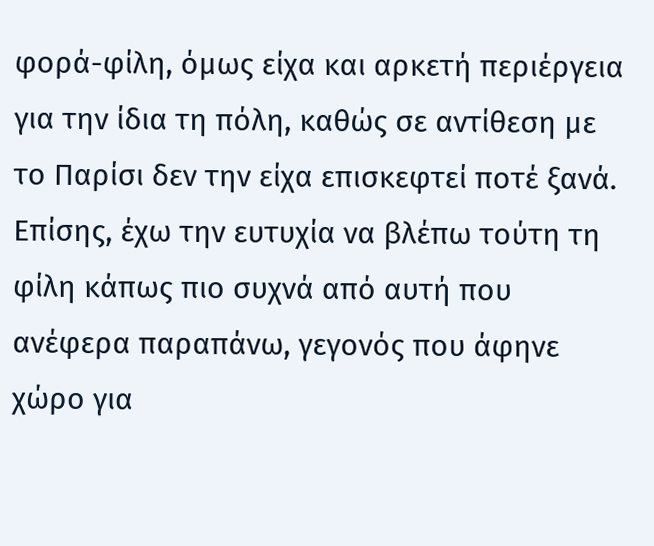φορά-φίλη, όμως είχα και αρκετή περιέργεια για την ίδια τη πόλη, καθώς σε αντίθεση με το Παρίσι δεν την είχα επισκεφτεί ποτέ ξανά. Επίσης, έχω την ευτυχία να βλέπω τούτη τη φίλη κάπως πιο συχνά από αυτή που ανέφερα παραπάνω, γεγονός που άφηνε χώρο για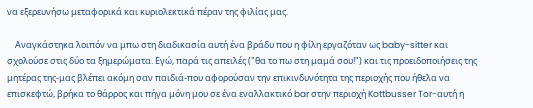να εξερευνήσω μεταφορικά και κυριολεκτικά πέραν της φιλίας μας.

    Αναγκάστηκα λοιπόν να μπω στη διαδικασία αυτή ένα βράδυ που η φίλη εργαζόταν ως baby-sitter και σχολούσε στις δύο τα ξημερώματα. Εγώ, παρά τις απειλές ("θα το πω στη μαμά σου!") και τις προειδοποιήσεις της μητέρας της-μας βλέπει ακόμη σαν παιδιά-που αφορούσαν την επικινδυνότητα της περιοχής που ήθελα να επισκεφτώ, βρήκα το θάρρος και πήγα μόνη μου σε ένα εναλλακτικό bar στην περιοχή Kottbusser Tor-αυτή η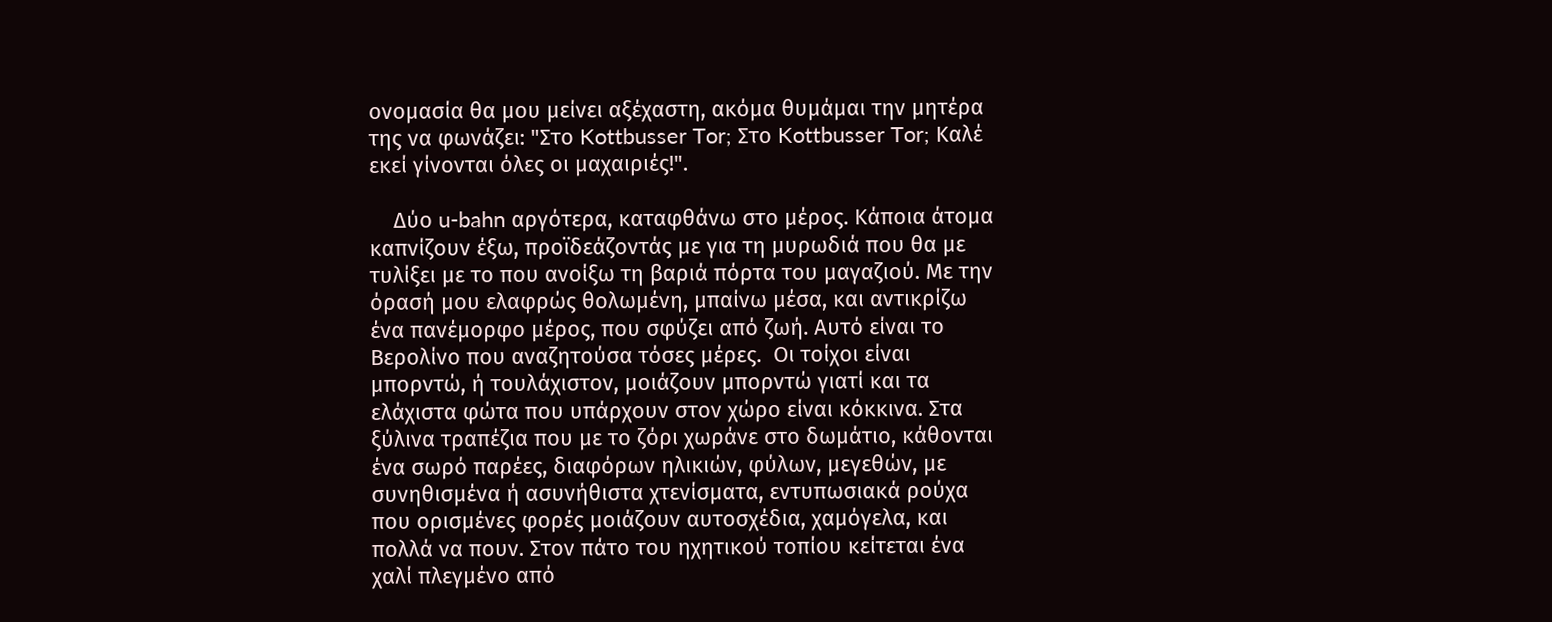ονομασία θα μου μείνει αξέχαστη, ακόμα θυμάμαι την μητέρα της να φωνάζει: "Στο Kottbusser Tor; Στο Kottbusser Tor; Καλέ εκεί γίνονται όλες οι μαχαιριές!".

    Δύο u-bahn αργότερα, καταφθάνω στο μέρος. Κάποια άτομα καπνίζουν έξω, προϊδεάζοντάς με για τη μυρωδιά που θα με τυλίξει με το που ανοίξω τη βαριά πόρτα του μαγαζιού. Με την όρασή μου ελαφρώς θολωμένη, μπαίνω μέσα, και αντικρίζω ένα πανέμορφο μέρος, που σφύζει από ζωή. Αυτό είναι το Βερολίνο που αναζητούσα τόσες μέρες.  Οι τοίχοι είναι μπορντώ, ή τουλάχιστον, μοιάζουν μπορντώ γιατί και τα ελάχιστα φώτα που υπάρχουν στον χώρο είναι κόκκινα. Στα ξύλινα τραπέζια που με το ζόρι χωράνε στο δωμάτιο, κάθονται ένα σωρό παρέες, διαφόρων ηλικιών, φύλων, μεγεθών, με συνηθισμένα ή ασυνήθιστα χτενίσματα, εντυπωσιακά ρούχα που ορισμένες φορές μοιάζουν αυτοσχέδια, χαμόγελα, και πολλά να πουν. Στον πάτο του ηχητικού τοπίου κείτεται ένα χαλί πλεγμένο από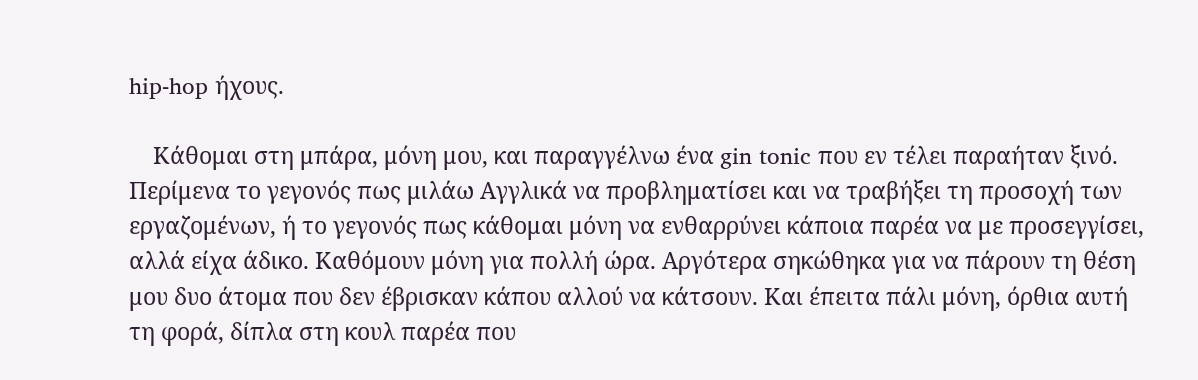hip-hop ήχους.

    Κάθομαι στη μπάρα, μόνη μου, και παραγγέλνω ένα gin tonic που εν τέλει παραήταν ξινό. Περίμενα το γεγονός πως μιλάω Αγγλικά να προβληματίσει και να τραβήξει τη προσοχή των εργαζομένων, ή το γεγονός πως κάθομαι μόνη να ενθαρρύνει κάποια παρέα να με προσεγγίσει, αλλά είχα άδικο. Καθόμουν μόνη για πολλή ώρα. Αργότερα σηκώθηκα για να πάρουν τη θέση μου δυo άτομα που δεν έβρισκαν κάπου αλλού να κάτσουν. Και έπειτα πάλι μόνη, όρθια αυτή τη φορά, δίπλα στη κουλ παρέα που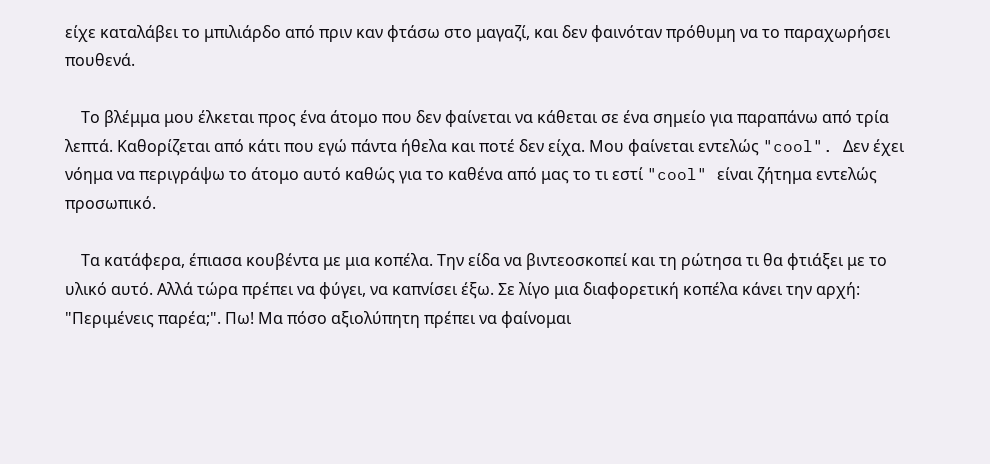είχε καταλάβει το μπιλιάρδο από πριν καν φτάσω στο μαγαζί, και δεν φαινόταν πρόθυμη να το παραχωρήσει πουθενά.

    Το βλέμμα μου έλκεται προς ένα άτομο που δεν φαίνεται να κάθεται σε ένα σημείο για παραπάνω από τρία λεπτά. Καθορίζεται από κάτι που εγώ πάντα ήθελα και ποτέ δεν είχα. Μου φαίνεται εντελώς "cool". Δεν έχει νόημα να περιγράψω το άτομο αυτό καθώς για το καθένα από μας το τι εστί "cool" είναι ζήτημα εντελώς προσωπικό.

    Τα κατάφερα, έπιασα κουβέντα με μια κοπέλα. Την είδα να βιντεοσκοπεί και τη ρώτησα τι θα φτιάξει με το υλικό αυτό. Αλλά τώρα πρέπει να φύγει, να καπνίσει έξω. Σε λίγο μια διαφορετική κοπέλα κάνει την αρχή: "Περιμένεις παρέα;". Πω! Μα πόσο αξιολύπητη πρέπει να φαίνομαι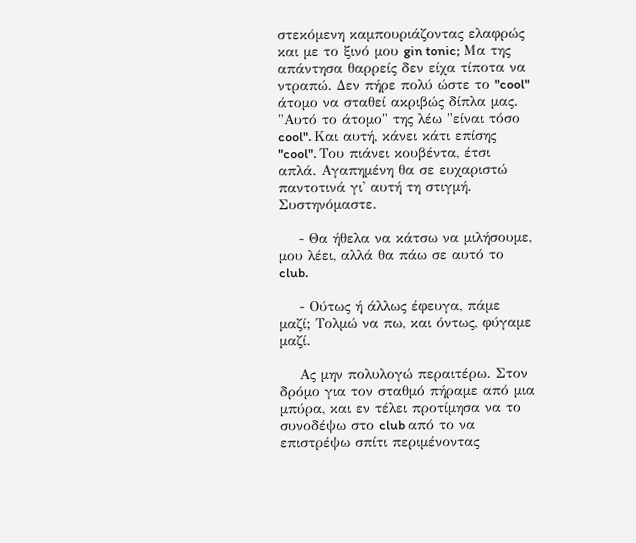στεκόμενη καμπουριάζοντας ελαφρώς και με το ξινό μου gin tonic; Μα της απάντησα θαρρείς δεν είχα τίποτα να ντραπώ. Δεν πήρε πολύ ώστε το "cool" άτομο να σταθεί ακριβώς δίπλα μας. "Αυτό το άτομο" της λέω "είναι τόσο cool". Και αυτή, κάνει κάτι επίσης "cool". Του πιάνει κουβέντα, έτσι απλά. Αγαπημένη θα σε ευχαριστώ παντοτινά γι' αυτή τη στιγμή. Συστηνόμαστε.

    - Θα ήθελα να κάτσω να μιλήσουμε, μου λέει, αλλά θα πάω σε αυτό το club.

    - Ούτως ή άλλως έφευγα, πάμε μαζί; Τολμώ να πω, και όντως, φύγαμε μαζί.

    Ας μην πολυλογώ περαιτέρω. Στον δρόμο για τον σταθμό πήραμε από μια μπύρα, και εν τέλει προτίμησα να το συνοδέψω στο club από το να επιστρέψω σπίτι περιμένοντας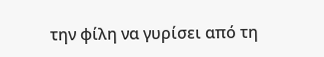την φίλη να γυρίσει από τη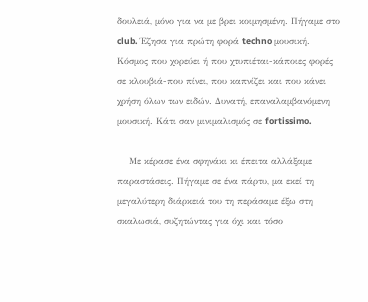δουλειά, μόνο για να με βρει κοιμησμένη. Πήγαμε στο club. Έζησα για πρώτη φορά techno μουσική. Κόσμος που χορεύει ή που χτυπιέται-κάποιες φορές σε κλουβιά-που πίνει, που καπνίζει και που κάνει χρήση όλων των ειδών. Δυνατή, επαναλαμβανόμενη μουσική. Κάτι σαν μινιμαλισμός σε fortissimo.

    Με κέρασε ένα σφηνάκι κι έπειτα αλλάξαμε παραστάσεις. Πήγαμε σε ένα πάρτυ, μα εκεί τη μεγαλύτερη διάρκειά του τη περάσαμε έξω στη σκαλωσιά, συζητώντας για όχι και τόσο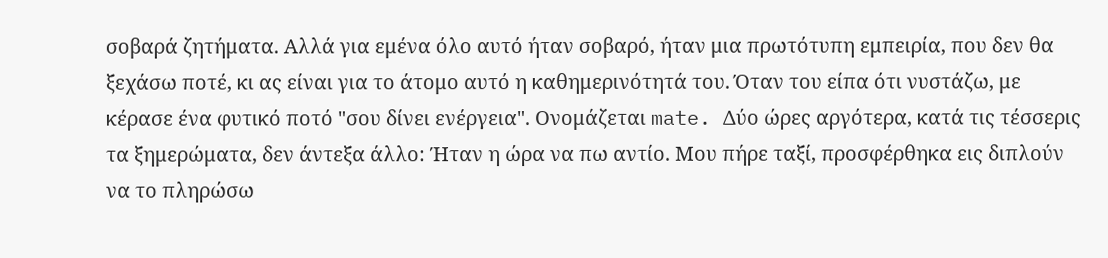σοβαρά ζητήματα. Αλλά για εμένα όλο αυτό ήταν σοβαρό, ήταν μια πρωτότυπη εμπειρία, που δεν θα ξεχάσω ποτέ, κι ας είναι για το άτομο αυτό η καθημερινότητά του. Όταν του είπα ότι νυστάζω, με κέρασε ένα φυτικό ποτό "σου δίνει ενέργεια". Ονομάζεται mate. Δύο ώρες αργότερα, κατά τις τέσσερις τα ξημερώματα, δεν άντεξα άλλο: Ήταν η ώρα να πω αντίο. Μου πήρε ταξί, προσφέρθηκα εις διπλούν να το πληρώσω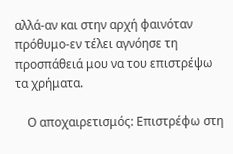αλλά-αν και στην αρχή φαινόταν πρόθυμο-εν τέλει αγνόησε τη προσπάθειά μου να του επιστρέψω τα χρήματα.

    Ο αποχαιρετισμός: Επιστρέφω στη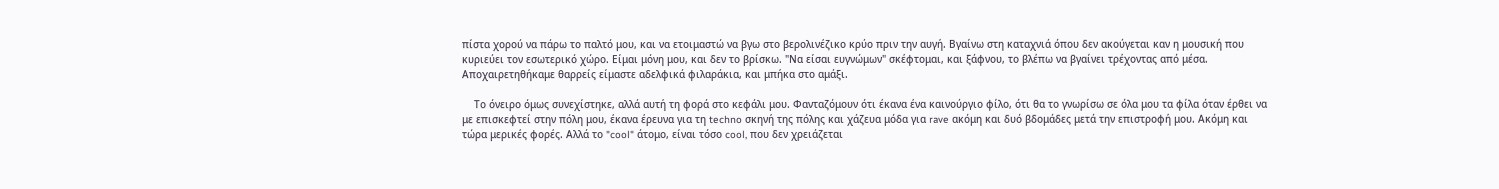πίστα χορού να πάρω το παλτό μου, και να ετοιμαστώ να βγω στο βερολινέζικο κρύο πριν την αυγή. Βγαίνω στη καταχνιά όπου δεν ακούγεται καν η μουσική που κυριεύει τον εσωτερικό χώρο. Είμαι μόνη μου, και δεν το βρίσκω. "Να είσαι ευγνώμων" σκέφτομαι, και ξάφνου, το βλέπω να βγαίνει τρέχοντας από μέσα. Αποχαιρετηθήκαμε θαρρείς είμαστε αδελφικά φιλαράκια, και μπήκα στο αμάξι.

    Το όνειρο όμως συνεχίστηκε, αλλά αυτή τη φορά στο κεφάλι μου. Φανταζόμουν ότι έκανα ένα καινούργιο φίλο, ότι θα το γνωρίσω σε όλα μου τα φίλα όταν έρθει να με επισκεφτεί στην πόλη μου, έκανα έρευνα για τη techno σκηνή της πόλης και χάζευα μόδα για rave ακόμη και δυό βδομάδες μετά την επιστροφή μου. Ακόμη και τώρα μερικές φορές. Αλλά το "cool" άτομο, είναι τόσο cool, που δεν χρειάζεται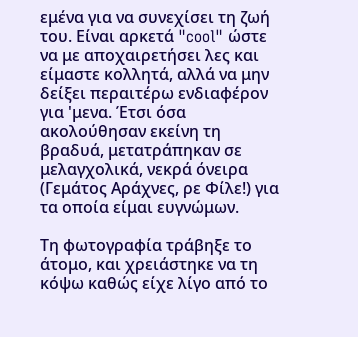εμένα για να συνεχίσει τη ζωή του. Είναι αρκετά "cool" ώστε να με αποχαιρετήσει λες και είμαστε κολλητά, αλλά να μην δείξει περαιτέρω ενδιαφέρον για 'μενα. Έτσι όσα ακολούθησαν εκείνη τη βραδυά, μετατράπηκαν σε μελαγχολικά, νεκρά όνειρα (Γεμάτος Αράχνες, ρε Φίλε!) για τα οποία είμαι ευγνώμων.

Τη φωτογραφία τράβηξε το άτομο, και χρειάστηκε να τη κόψω καθώς είχε λίγο από το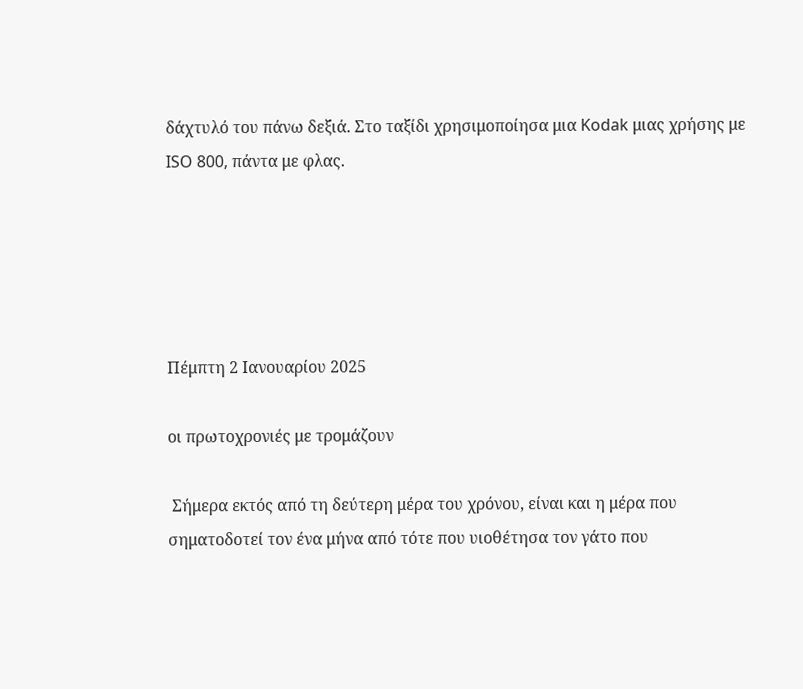δάχτυλό του πάνω δεξιά. Στο ταξίδι χρησιμοποίησα μια Kodak μιας χρήσης με ISO 800, πάντα με φλας.





Πέμπτη 2 Ιανουαρίου 2025

οι πρωτοχρονιές με τρομάζουν

 Σήμερα εκτός από τη δεύτερη μέρα του χρόνου, είναι και η μέρα που σηματοδοτεί τον ένα μήνα από τότε που υιοθέτησα τον γάτο που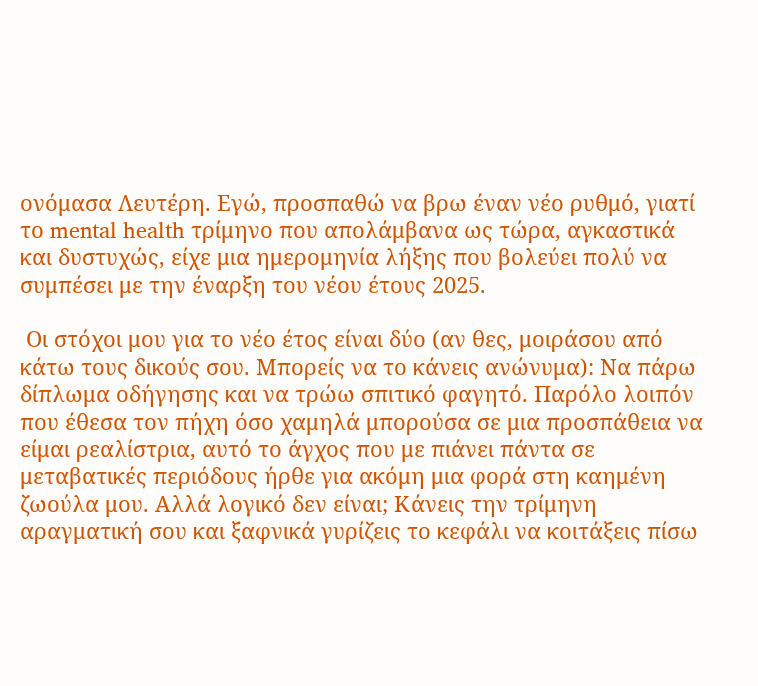ονόμασα Λευτέρη. Εγώ, προσπαθώ να βρω έναν νέο ρυθμό, γιατί το mental health τρίμηνο που απολάμβανα ως τώρα, αγκαστικά και δυστυχώς, είχε μια ημερομηνία λήξης που βολεύει πολύ να συμπέσει με την έναρξη του νέου έτους 2025.

 Οι στόχοι μου για το νέο έτος είναι δύο (αν θες, μοιράσου από κάτω τους δικούς σου. Μπορείς να το κάνεις ανώνυμα): Να πάρω δίπλωμα οδήγησης και να τρώω σπιτικό φαγητό. Παρόλο λοιπόν που έθεσα τον πήχη όσο χαμηλά μπορούσα σε μια προσπάθεια να είμαι ρεαλίστρια, αυτό το άγχος που με πιάνει πάντα σε μεταβατικές περιόδους ήρθε για ακόμη μια φορά στη καημένη ζωούλα μου. Αλλά λογικό δεν είναι; Κάνεις την τρίμηνη αραγματική σου και ξαφνικά γυρίζεις το κεφάλι να κοιτάξεις πίσω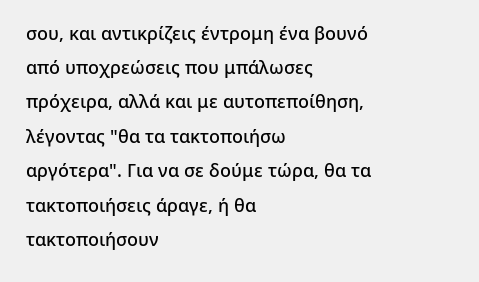σου, και αντικρίζεις έντρομη ένα βουνό από υποχρεώσεις που μπάλωσες πρόχειρα, αλλά και με αυτοπεποίθηση, λέγοντας "θα τα τακτοποιήσω αργότερα". Για να σε δούμε τώρα, θα τα τακτοποιήσεις άραγε, ή θα τακτοποιήσουν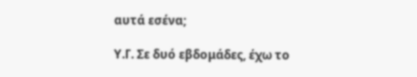αυτά εσένα;

Υ.Γ. Σε δυό εβδομάδες, έχω το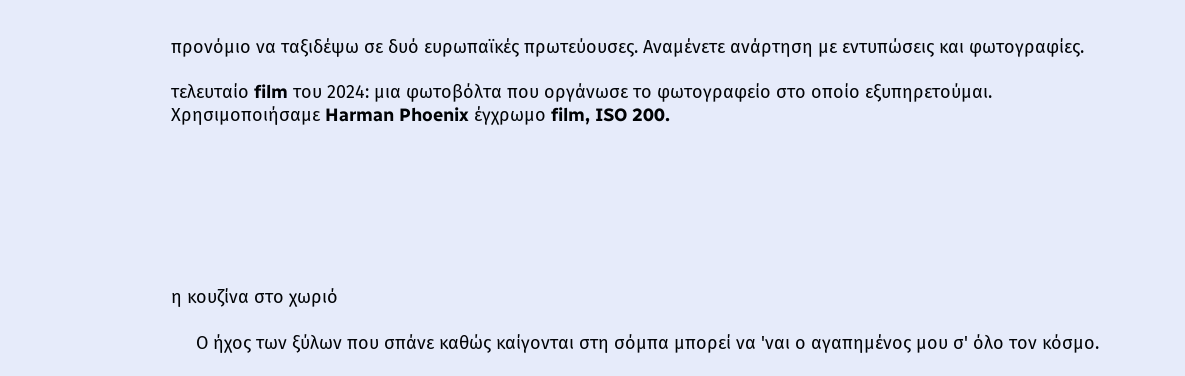προνόμιο να ταξιδέψω σε δυό ευρωπαϊκές πρωτεύουσες. Αναμένετε ανάρτηση με εντυπώσεις και φωτογραφίες.

τελευταίο film του 2024: μια φωτοβόλτα που οργάνωσε το φωτογραφείο στο οποίο εξυπηρετούμαι. Χρησιμοποιήσαμε Harman Phoenix έγχρωμο film, ISO 200.







η κουζίνα στο χωριό

     Ο ήχος των ξύλων που σπάνε καθώς καίγονται στη σόμπα μπορεί να 'ναι ο αγαπημένος μου σ' όλο τον κόσμο.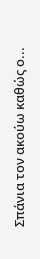Σπάνια τον ακούω καθώς ο...